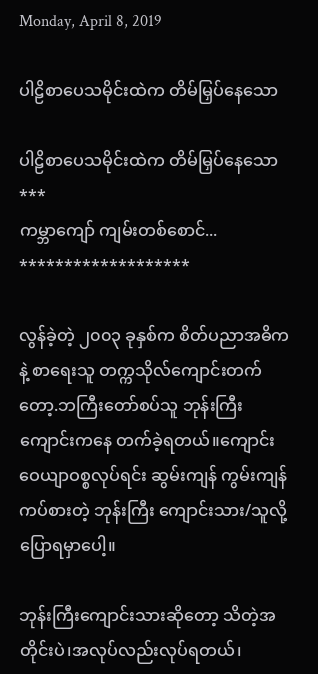Monday, April 8, 2019

ပါဠိစာပေသမိုင်းထဲက တိမ်မြှပ်နေသော

ပါဠိစာပေသမိုင်းထဲက တိမ်မြှပ်နေသော
***
ကမ္ဘာကျော် ကျမ်းတစ်စောင်...
*******************

လွန်ခဲ့တဲ့ ၂၀၀၃ ခုနှစ်က စိတ်ပညာအဓိကနဲ့ စာရေးသူ တက္ကသိုလ်ကျောင်းတက်တော့.ဘကြီးတော်စပ်သူ ဘုန်းကြီးကျောင်းကနေ တက်ခဲ့ရတယ်။ကျောင်း ဝေယျာဝစ္စလုပ်ရင်း ဆွမ်းကျန် ကွမ်းကျန်ကပ်စားတဲ့ ဘုန်းကြီး ကျောင်းသား/သူလို့ ပြောရမှာပေါ့။

ဘုန်းကြီးကျောင်းသားဆိုတော့ သိတဲ့အတိုင်းပဲ၊အလုပ်လည်းလုပ်ရတယ်၊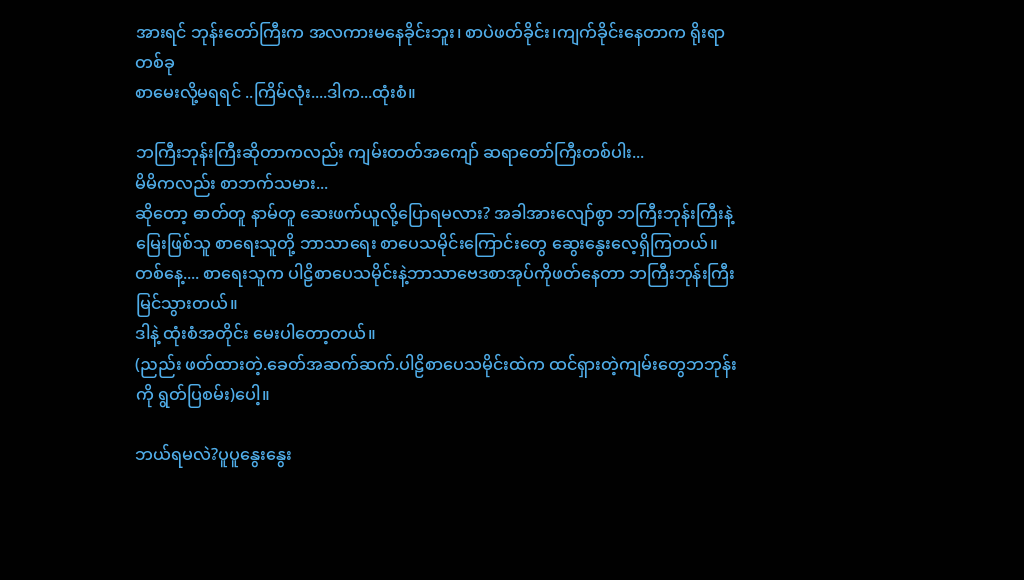အားရင် ဘုန်းတော်ကြီးက အလကားမနေခိုင်းဘူး၊ စာပဲဖတ်ခိုင်း၊ကျက်ခိုင်းနေတာက ရိုးရာတစ်ခု
စာမေးလို့မရရင် ..ကြိမ်လုံး....ဒါက...ထုံးစံ။

ဘကြီးဘုန်းကြီးဆိုတာကလည်း ကျမ်းတတ်အကျော် ဆရာတော်ကြီးတစ်ပါး...
မိမိကလည်း စာဘက်သမား...
ဆိုတော့ ဓာတ်တူ နာမ်တူ ဆေးဖက်ယူလို့ပြောရမလား? အခါအားလျော်စွာ ဘကြီးဘုန်းကြီးနဲ့ မြေးဖြစ်သူ စာရေးသူတို့ ဘာသာရေး စာပေသမိုင်းကြောင်းတွေ ဆွေးနွေးလေ့ရှိကြတယ်။
တစ်နေ့.... စာရေးသူက ပါဠိစာပေသမိုင်းနဲ့ဘာသာဗေဒစာအုပ်ကိုဖတ်နေတာ ဘကြီးဘုန်းကြီး မြင်သွားတယ်။
ဒါနဲ့ ထုံးစံအတိုင်း မေးပါတော့တယ်။
(ညည်း ဖတ်ထားတဲ့.ခေတ်အဆက်ဆက်.ပါဠိစာပေသမိုင်းထဲက ထင်ရှားတဲ့ကျမ်းတွေဘဘုန်းကို ရွတ်ပြစမ်း)ပေါ့။

ဘယ်ရမလဲ?ပူပူနွေးနွေး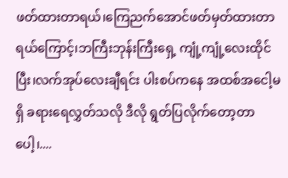ဖတ်ထားတာရယ်၊ကြေညက်အောင်ဖတ်မှတ်ထားတာရယ်ကြောင့်၊ဘကြီးဘုန်းကြီးရှေ့ ကျုံ့ကျုံ့လေးထိုင်ပြီး၊လက်အုပ်လေးချီရင်း ပါးစပ်ကနေ အထစ်အငေါ့မရှိ ခရားရေလွှတ်သလို ဒီလို ရွတ်ပြလိုက်တော့တာပေါ့၊....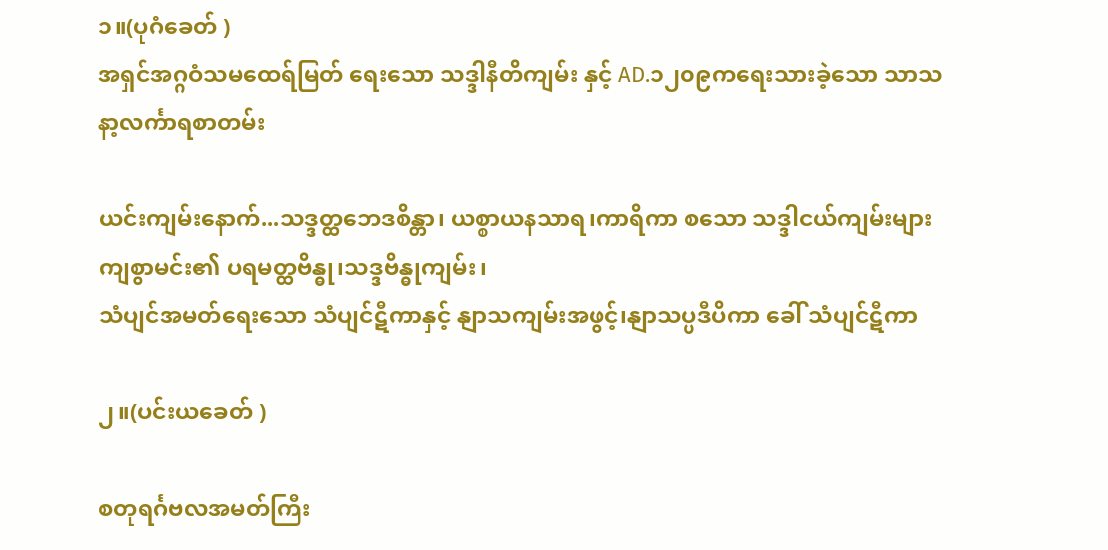၁။(ပုဂံခေတ် )
အရှင်အဂ္ဂဝံသမထေရ်မြတ် ရေးသော သဒ္ဒါနီတိကျမ်း နှင့် AD.၁၂၀၉ကရေးသားခဲ့သော သာသနာ့လင်္ကာရစာတမ်း

ယင်းကျမ်းနောက်...သဒ္ဒတ္ထဘေဒစိန္တာ၊ ယစ္စာယနသာရ၊ကာရိကာ စသော သဒ္ဒါငယ်ကျမ်းများ
ကျစွာမင်း၏ ပရမတ္ထဗိန္ဓု၊သဒ္ဒဗိန္ဓုကျမ်း၊
သံပျင်အမတ်ရေးသော သံပျင်ဋီကာနှင့် နျာသကျမ်းအဖွင့်၊နျာသပ္ပဒီပိကာ ခေါ် သံပျင်ဋီကာ

၂။(ပင်းယခေတ် )

စတုရင်္ဂဗလအမတ်ကြီး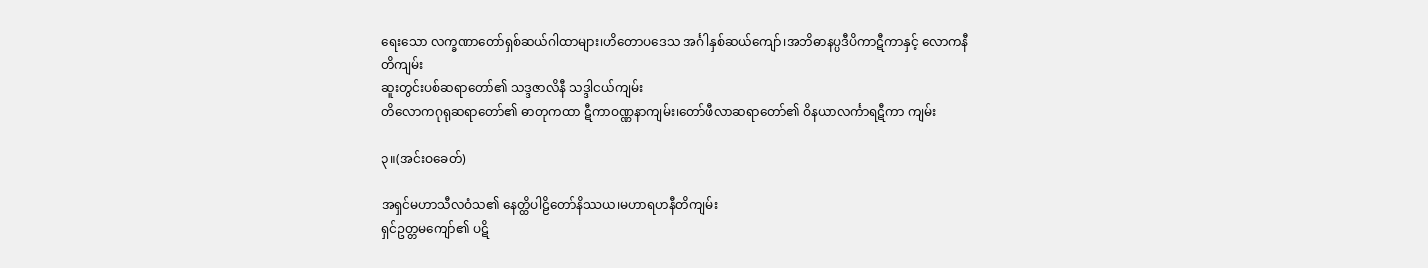ရေးသော လက္ခဏာတော်ရှစ်ဆယ်ဂါထာများ၊ဟိတောပဒေသ အင်္ဂါနှစ်ဆယ်ကျော်၊အဘိဓာနပ္ပဒီပိကာဋီကာနှင့် လောကနီတိကျမ်း
ဆူးတွင်းပစ်ဆရာတော်၏ သဒ္ဒဇာလိနီ သဒ္ဒါငယ်ကျမ်း
တိလောကဂုရုဆရာတော်၏ ဓာတုကထာ ဋီကာဝဏ္ဏနာကျမ်း၊တော်ဖီလာဆရာတော်၏ ဝိနယာလင်္ကာရဋီကာ ကျမ်း

၃။(အင်းဝခေတ်)

အရှင်မဟာသီလဝံသ၏ နေတ္ထိပါဠိတော်နိဿယ၊မဟာရဟနီတိကျမ်း
ရှင်ဥတ္တမကျော်၏ ပဋိ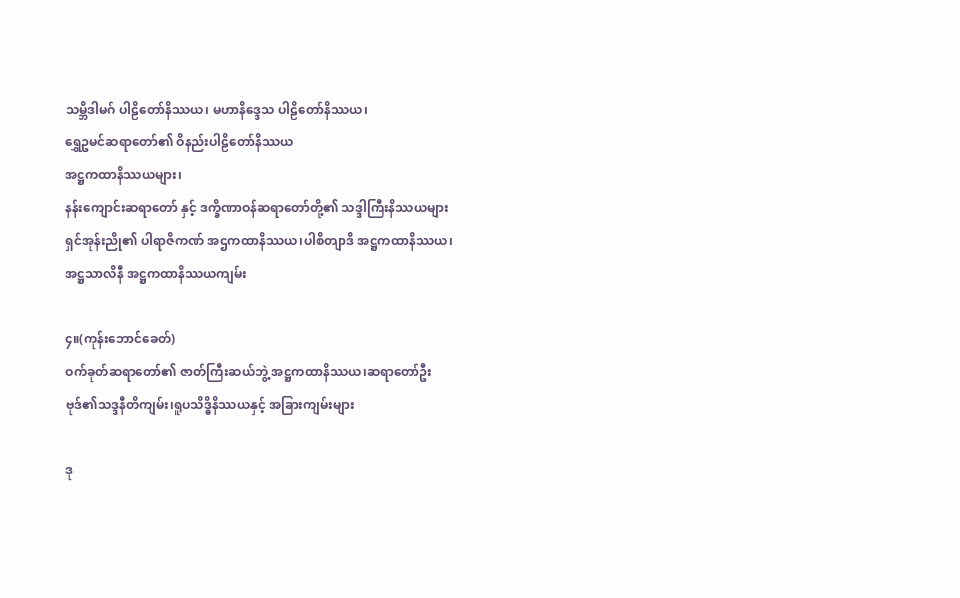သမ္ဘိဒါမဂ် ပါဠိတော်နိဿယ၊ မဟာနိဒ္ဒေသ ပါဠိတော်နိဿယ၊
ရွှေဥမင်ဆရာတော်၏ ဝိနည်းပါဠိတော်နိဿယ
အဋ္ဌကထာနိဿယများ၊
နန်းကျောင်းဆရာတော် နှင့် ဒက္ခိဏာဝန်ဆရာတော်တို့၏ သဒ္ဒါကြီးနိဿယများ
ရှင်အုန်းညို၏ ပါရာဇိကဏ် အဌကထာနိဿယ၊ပါစိတျာဒိ အဋ္ဌကထာနိဿယ၊အဋ္ဌသာလိနီ အဋ္ဌကထာနိဿယကျမ်း

၄။(ကုန်းဘောင်ခေတ်)
ဝက်ခုတ်ဆရာတော်၏ ဇာတ်ကြီးဆယ်ဘွဲ့ အဋ္ဌကထာနိဿယ၊ဆရာတော်ဦးဗုဒ်၏သဒ္ဒနီတိကျမ်း၊ရူပသိဒ္ဓိနိဿယနှင့် အခြားကျမ်းများ

ဒု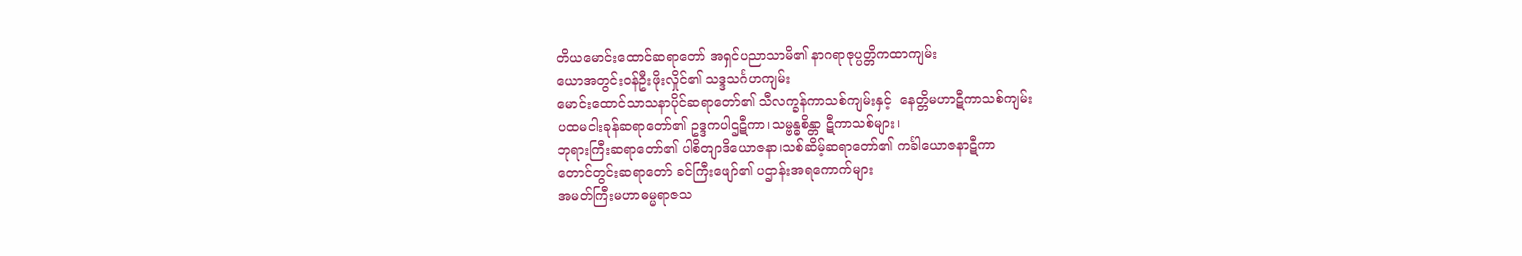တိယမောင်းထောင်ဆရာတော် အရှင်ပညာသာမိ၏ နာဂရာဇုပ္ပတ္တိကထာကျမ်း
ယောအတွင်းဝန်ဦးဖိုးလှိုင်၏ သဒ္ဒသင်္ဂဟကျမ်း
မောင်းထောင်သာသနာပိုင်ဆရာတော်၏ သီလက္ခန်ကာသစ်ကျမ်းနှင့်  နေတ္တိမဟာဋီကာသစ်ကျမ်း
ပထမငါးခုန်ဆရာတော်၏ ဥဒ္ဒကပါဌဋီကာ၊သမ္ဗန္ဓစိန္တာ ဋီကာသစ်များ၊
ဘုရားကြီးဆရာတော်၏ ပါစိတျာဒိယောဇနာ၊သစ်ဆိမ့်ဆရာတော်၏ ကင်္ခါယောဇနာဋီကာ
တောင်တွင်းဆရာတော် ခင်ကြီးဖျော်၏ ပဌာန်းအရကောက်များ
အမတ်ကြီးမဟာဓမ္မရာဇသ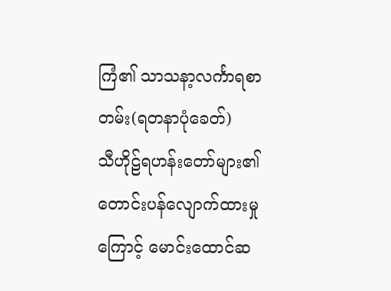ကြံ၏ သာသနာ့လင်္ကာရစာတမ်း(ရတနာပုံခေတ်)
သီဟိုဠ်ရဟန်းတော်များ၏တောင်းပန်လျောက်ထားမှုကြောင့် မောင်းထောင်ဆ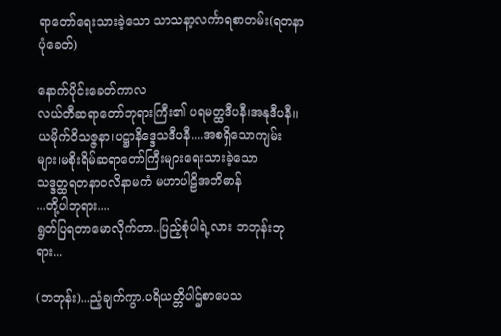ရာတော်ရေးသားခဲ့သော သာသနာ့လင်္ကာရစာတမ်း(ရတနာပုံခေတ်)

နောက်ပိုင်းခေတ်ကာလ
လယ်တီဆရာတော်ဘုရားကြီး၏ ပရမတ္ထဒီပနီ၊အနုဒီပနီ၊၊ယမိုက်ဝိသဇ္ဇနာ၊ပဋ္ဌာနိဒ္ဒေသဒီပနီ....အစရှိသောကျမ်းများ၊မစိုးရိမ်ဆရာတော်ကြီးများရေးသားခဲ့သော
သဒ္ဒတ္ထရတနာဝလိနာမကံ မဟာပါဠိအဘိဓာန်
...တို့ပါဘုရား....
ရွတ်ပြရတာမောလိုက်တာ..ပြည့်စုံပါရဲ့လား ဘဘုန်းဘုရား...

(ဘဘုန်း)...ညံ့ချက်ကွာ.ပရိယတ္တိပါဌ်စာပေသ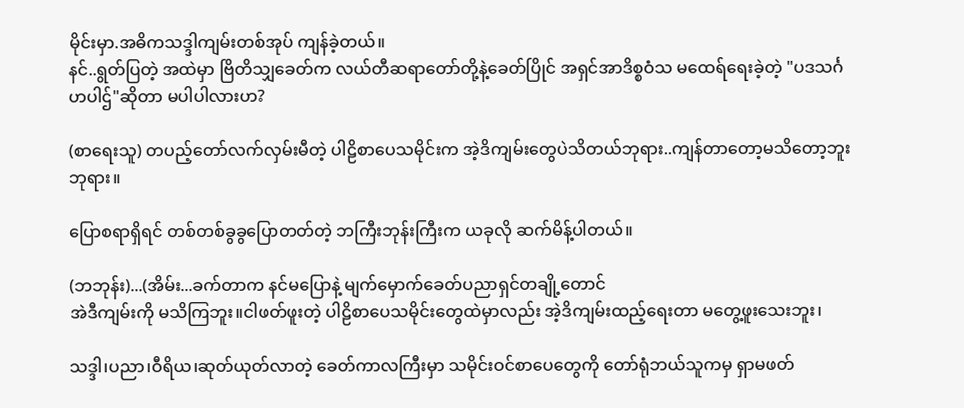မိုင်းမှာ.အဓိကသဒ္ဒါကျမ်းတစ်အုပ် ကျန်ခဲ့တယ်။
နင်..ရွတ်ပြတဲ့ အထဲမှာ ဗြိတိသျှခေတ်က လယ်တီဆရာတော်တို့နဲ့ခေတ်ပြိုင် အရှင်အာဒိစ္စဝံသ မထေရ်ရေးခဲ့တဲ့ "ပဒသင်္ဂဟပါဌ်"ဆိုတာ မပါပါလားဟ?

(စာရေးသူ) တပည့်တော်လက်လှမ်းမီတဲ့ ပါဠိစာပေသမိုင်းက အဲ့ဒိကျမ်းတွေပဲသိတယ်ဘုရား..ကျန်တာတော့မသိတော့ဘူးဘုရား။

ပြောစရာရှိရင် တစ်တစ်ခွခွပြောတတ်တဲ့ ဘကြီးဘုန်းကြီးက ယခုလို ဆက်မိန့်ပါတယ်။

(ဘဘုန်း)...(အိမ်း...ခက်တာက နင်မပြောနဲ့ မျက်မှောက်ခေတ်ပညာရှင်တချို့တောင်
အဲဒီကျမ်းကို မသိကြဘူး။ငါဖတ်ဖူးတဲ့ ပါဠိစာပေသမိုင်းတွေထဲမှာလည်း အဲ့ဒိကျမ်းထည့်ရေးတာ မတွေ့ဖူးသေးဘူး၊

သဒ္ဒါ၊ပညာ၊ဝီရိယ၊ဆုတ်ယုတ်လာတဲ့ ခေတ်ကာလကြီးမှာ သမိုင်းဝင်စာပေတွေကို တော်ရုံဘယ်သူကမှ ရှာမဖတ်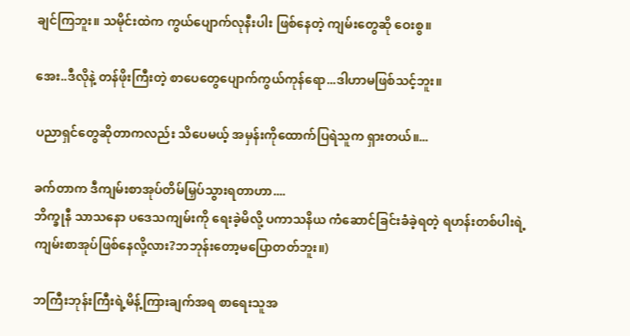ချင်ကြဘူး။ သမိုင်းထဲက ကွယ်ပျောက်လုနီးပါး ဖြစ်နေတဲ့ ကျမ်းတွေဆို ဝေးစွ။

အေး..ဒီလိုနဲ့ တန်ဖိုးကြီးတဲ့ စာပေတွေပျောက်ကွယ်ကုန်ရော...ဒါဟာမဖြစ်သင့်ဘူး။

ပညာရှင်တွေဆိုတာကလည်း သိပေမယ့် အမှန်းကိုထောက်ပြရဲသူက ရှားတယ်။...

ခက်တာက ဒီကျမ်းစာအုပ်တိမ်မြှပ်သွားရတာဟာ....
ဘိက္ခုနီ သာသနော ပဒေသကျမ်းကို ရေးခဲ့မိလို့ ပကာသနိယ ကံဆောင်ခြင်းခံခဲ့ရတဲ့ ရဟန်းတစ်ပါးရဲ့ ကျမ်းစာအုပ်ဖြစ်နေလို့လား?ဘဘုန်းတော့မပြောတတ်ဘူး။)

ဘကြီးဘုန်းကြီးရဲ့မိန့်ကြားချက်အရ စာရေးသူအ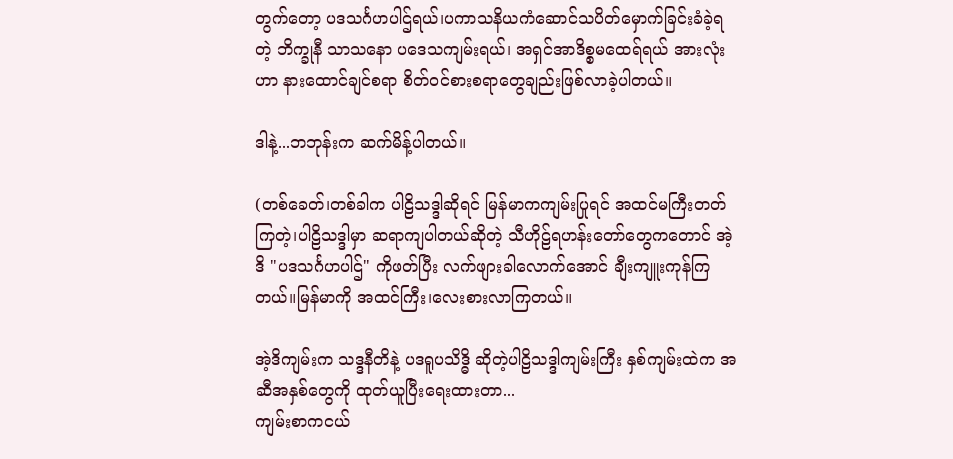တွက်တော့ ပဒသင်္ဂဟပါဌ်ရယ်၊ပကာသနိယကံဆောင်သပိတ်မှောက်ခြင်းခံခဲ့ရတဲ့ ဘိက္ခုနီ သာသနော ပဒေသကျမ်းရယ်၊ အရှင်အာဒိစ္စမထေရ်ရယ် အားလုံးဟာ နားထောင်ချင်စရာ စိတ်ဝင်စားစရာတွေချည်းဖြစ်လာခဲ့ပါတယ်။

ဒါနဲ့...ဘဘုန်းက ဆက်မိန့်ပါတယ်။

(တစ်ခေတ်၊တစ်ခါက ပါဠိသဒ္ဒါဆိုရင် မြန်မာကကျမ်းပြုရင် အထင်မကြီးတတ်ကြတဲ့၊ပါဠိသဒ္ဒါမှာ ဆရာကျပါတယ်ဆိုတဲ့ သီဟိုဠ်ရဟန်းတော်တွေကတောင် အဲ့ဒိ "ပဒသင်္ဂဟပါဌ်" ကိုဖတ်ပြီး လက်ဖျားခါလောက်အောင် ချီးကျူးကုန်ကြတယ်။မြန်မာကို အထင်ကြီး၊လေးစားလာကြတယ်။

အဲ့ဒိကျမ်းက သဒ္ဒနီတိနဲ့ ပဒရူပသိဒ္ဓိ ဆိုတဲ့ပါဠိသဒ္ဒါကျမ်းကြီး နှစ်ကျမ်းထဲက အဆီအနှစ်တွေကို ထုတ်ယူပြီးရေးထားတာ...
ကျမ်းစာကငယ်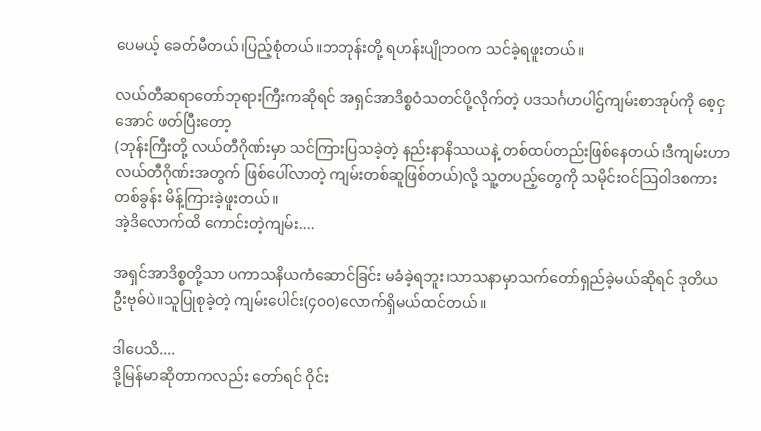ပေမယ့် ခေတ်မီတယ်၊ပြည့်စုံတယ်။ဘဘုန်းတို့ ရဟန်းပျိုဘဝက သင်ခဲ့ရဖူးတယ်။

လယ်တီဆရာတော်ဘုရားကြီးကဆိုရင် အရှင်အာဒိစ္စဝံသတင်ပို့လိုက်တဲ့ ပဒသင်္ဂဟပါဌ်ကျမ်းစာအုပ်ကို စေ့ငှအောင် ဖတ်ပြီးတော့
(ဘုန်းကြီးတို့ လယ်တီဂိုဏ်းမှာ သင်ကြားပြသခဲ့တဲ့ နည်းနာနိဿယနဲ့ တစ်ထပ်တည်းဖြစ်နေတယ်၊ဒီကျမ်းဟာ လယ်တီဂိုဏ်းအတွက် ဖြစ်ပေါ်လာတဲ့ ကျမ်းတစ်ဆူဖြစ်တယ်)လို့ သူ့တပည့်တွေကို သမိုင်းဝင်သြဝါဒစကားတစ်ခွန်း မိန့်ကြားခဲ့ဖူးတယ်။
အဲ့ဒိလောက်ထိ ကောင်းတဲ့ကျမ်း....

အရှင်အာဒိစ္စတို့သာ ပကာသနိယကံဆောင်ခြင်း မခံခဲ့ရဘူး၊သာသနာမှာသက်တော်ရှည်ခဲ့မယ်ဆိုရင် ဒုတိယ ဦးဗုဓ်ပဲ။သူပြုစုခဲ့တဲ့ ကျမ်းပေါင်း(၄၀၀)လောက်ရှိမယ်ထင်တယ်။

ဒါပေသိ....
ဒို့မြန်မာဆိုတာကလည်း တော်ရင် ဝိုင်း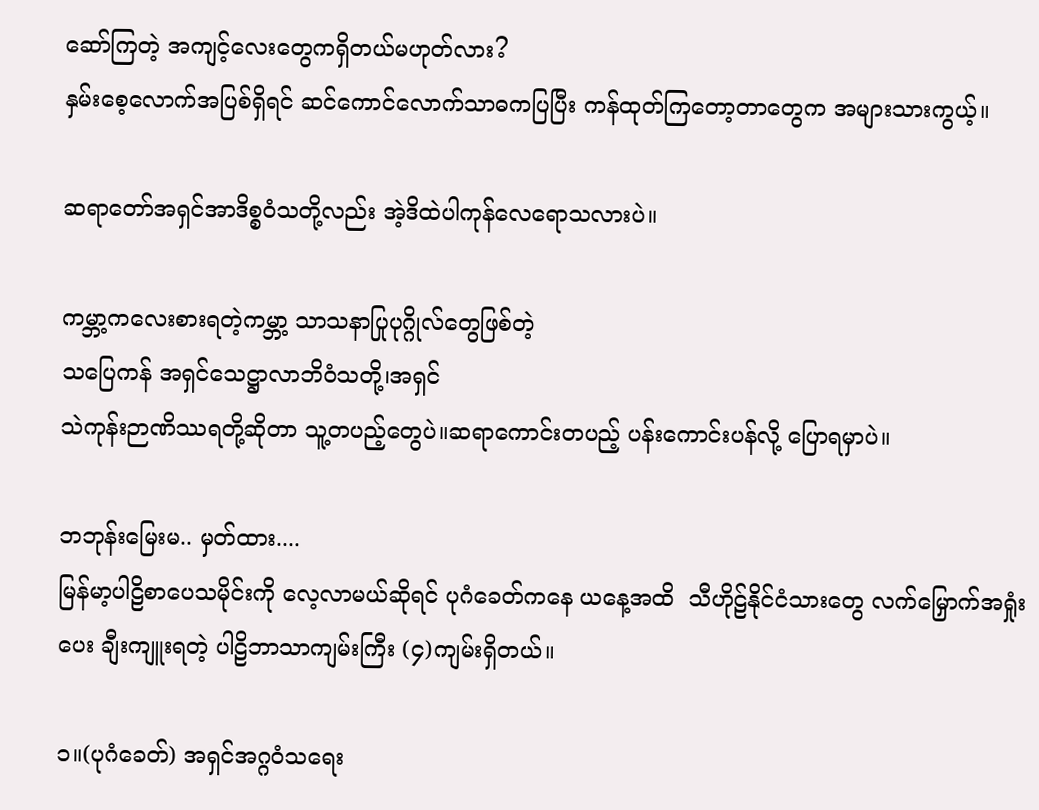ဆော်ကြတဲ့ အကျင့်လေးတွေကရှိတယ်မဟုတ်လား?
နှမ်းစေ့လောက်အပြစ်ရှိရင် ဆင်ကောင်လောက်သာဓကပြပြီး ကန်ထုတ်ကြတော့တာတွေက အများသားကွယ့်။

ဆရာတော်အရှင်အာဒိစ္စဝံသတို့လည်း အဲ့ဒိထဲပါကုန်လေရောသလားပဲ။

ကမ္ဘာ့ကလေးစားရတဲ့ကမ္ဘာ့ သာသနာပြုပုဂ္ဂိုလ်တွေဖြစ်တဲ့
သပြေကန် အရှင်သေဋ္ဌာလာဘိဝံသတို့၊အရှင်
သဲကုန်းဉာဏိဿရတို့ဆိုတာ သူ့တပည့်တွေပဲ။ဆရာကောင်းတပည့် ပန်းကောင်းပန်လို့ ပြောရမှာပဲ။

ဘဘုန်းမြေးမ.. မှတ်ထား....
မြန်မာ့ပါဠိစာပေသမိုင်းကို လေ့လာမယ်ဆိုရင် ပုဂံခေတ်ကနေ ယနေ့အထိ  သီဟိုဠ်နိုင်ငံသားတွေ လက်မြှောက်အရှုံးပေး ချီးကျူးရတဲ့ ပါဠိဘာသာကျမ်းကြီး (၄)ကျမ်းရှိတယ်။

၁။(ပုဂံခေတ်) အရှင်အဂ္ဂဝံသရေး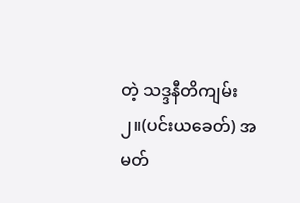တဲ့ သဒ္ဒနီတိကျမ်း
၂။(ပင်းယခေတ်) အမတ်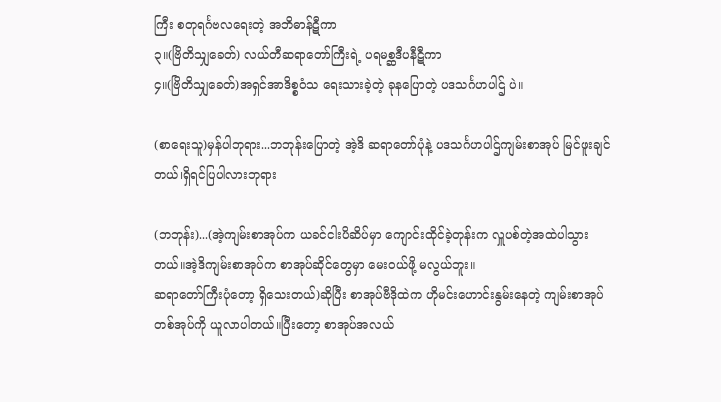ကြီး စတုရင်္ဂဗလရေးတဲ့ အဘိဓာန်ဋီကာ
၃။(ဗြိတိသျှခေတ်) လယ်တီဆရာတော်ကြီးရဲ့ ပရမစ္ဆဒီပနီဋီကာ
၄။(ဗြိတိသျှခေတ်)အရှင်အာဒိစ္စဝံသ ရေးသားခဲ့တဲ့ ခုနပြောတဲ့ ပဒသင်္ဂဟပါဌ် ပဲ။

(စာရေးသူ)မှန်ပါဘုရား...ဘဘုန်းပြောတဲ့ အဲ့ဒိ ဆရာတော်ပုံနဲ့ ပဒသင်္ဂဟပါဌ်ကျမ်းစာအုပ် မြင်ဖူးချင်တယ်၊ရှိရင်ပြပါလားဘုရား

(ဘဘုန်း)...(အဲ့ကျမ်းစာအုပ်က ယခင်ငါးပိဆိပ်မှာ ကျောင်းထိုင်ခဲ့တုန်းက လှူပစ်တဲ့အထဲပါသွားတယ်။အဲ့ဒိကျမ်းစာအုပ်က စာအုပ်ဆိုင်တွေမှာ မေးဝယ်ဖို့ မလွယ်ဘူး။
ဆရာတော်ကြီးပုံတော့ ရှိသေးတယ်)ဆိုပြီး စာအုပ်ဗီဒိုထဲက ဟိုမင်းဟောင်းနွမ်းနေတဲ့ ကျမ်းစာအုပ်တစ်အုပ်ကို ယူလာပါတယ်။ပြီးတော့ စာအုပ်အလယ်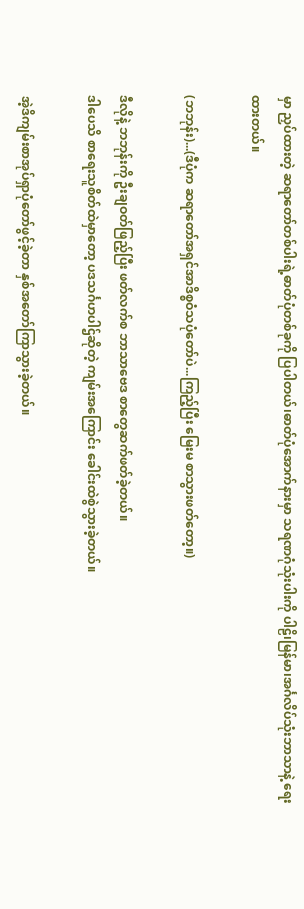မှာ ညှပ်ထားတဲ့ ဆရာတော်တစ်ပါးရဲ့ဓာတ်ပုံတစ်ခုကို ပြပါတယ်၊ဓာတ်ပုံအောက်နားမှာ သရဏဂုံသုံးပါးကို ပါဠိ၊မြန်မာ၊အင်္ဂလိပ်သုံးဘာသာနဲ့ ရေးထားတယ်။

(ဘဘုန်း)...(ဒီပုံက ဆရာတော်အရှင်အာဒိစ္စဝံသပုံတော်ပဲ...ကြည့်ပြီး မြေးမ စာသွားဖတ်တော့။)

ဒီလိုနဲ့ ဘဘုန်းကို ဦးချဝတ်ဖြည့်ပြီး ဖတ်လက်စ ဘာသာဗေဒ စာတွေဆက်ဖတ်ခဲ့တယ်။
ဒါပေသိ စာရေးသူစိတ်ထဲမှာတော့ ပဒသင်္ဂဟပါဌ်ဆိုတဲ့ ကျမ်းအကြောင်း ခေါင်းထဲစွဲသွားခဲ့တယ်။

အဲ့ဒိကျမ်းစာအုပ်ရှာပုံတော်ဖွင့်ခဲ့တာ နှစ်အတော်ကြာသွားခဲ့တယ်။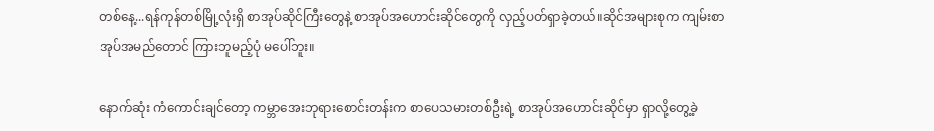တစ်နေ့...ရန်ကုန်တစ်မြို့လုံးရှိ စာအုပ်ဆိုင်ကြီးတွေနဲ့ စာအုပ်အဟောင်းဆိုင်တွေကို လှည့်ပတ်ရှာခဲ့တယ်။ဆိုင်အများစုက ကျမ်းစာအုပ်အမည်တောင် ကြားဘူမည့်ပုံ မပေါ်ဘူး။

နောက်ဆုံး ကံကောင်းချင်တော့ ကမ္ဘာအေးဘုရားစောင်းတန်းက စာပေသမားတစ်ဦးရဲ့ စာအုပ်အဟောင်းဆိုင်မှာ ရှာလို့တွေ့ခဲ့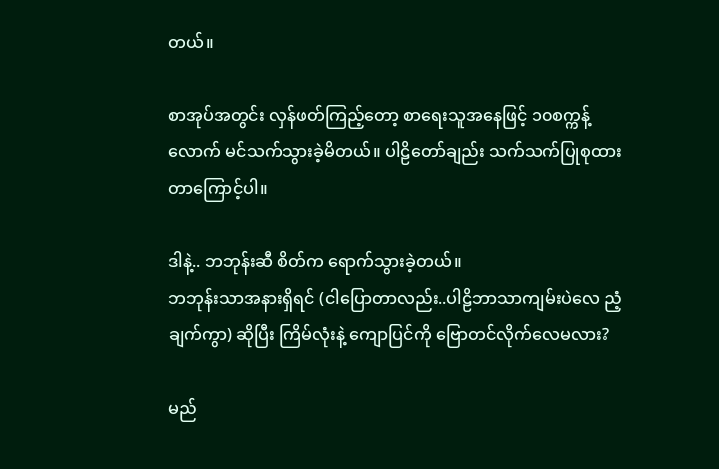တယ်။

စာအုပ်အတွင်း လှန်ဖတ်ကြည့်တော့ စာရေးသူအနေဖြင့် ၁၀စက္ကန့်လောက် မင်သက်သွားခဲ့မိတယ်။ ပါဠိတော်ချည်း သက်သက်ပြုစုထားတာကြောင့်ပါ။

ဒါနဲ့.. ဘဘုန်းဆီ စိတ်က ရောက်သွားခဲ့တယ်။
ဘဘုန်းသာအနားရှိရင် (ငါပြောတာလည်း..ပါဠိဘာသာကျမ်းပဲလေ ညံ့ချက်ကွာ) ဆိုပြီး ကြိမ်လုံးနဲ့ ကျောပြင်ကို ဗြောတင်လိုက်လေမလား?

မည်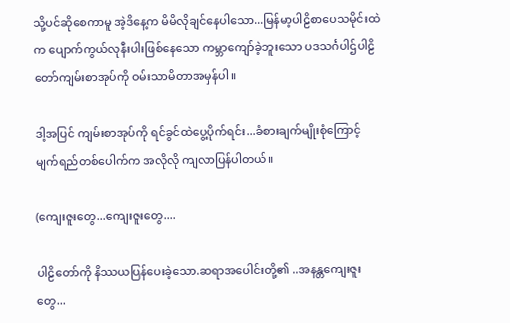သို့ပင်ဆိုစေကာမူ အဲ့ဒိနေ့က မိမိလိုချင်နေပါသော...မြန်မာ့ပါဠိစာပေသမိုင်းထဲက ပျောက်ကွယ်လုနီးပါးဖြစ်နေသော ကမ္ဘာကျော်ခဲ့ဘူးသော ပဒသင်္ဂပါဌ်ပါဠိတော်ကျမ်းစာအုပ်ကို ဝမ်းသာမိတာအမှန်ပါ။

ဒါ့အပြင် ကျမ်းစာအုပ်ကို ရင်ခွင်ထဲပွေ့ပိုက်ရင်း...ခံစားချက်မျိုးစုံကြောင့် မျက်ရည်တစ်ပေါက်က အလိုလို ကျလာပြန်ပါတယ်။

(ကျေးဇူးတွေ...ကျေးဇူးတွေ....

ပါဠိတော်ကို နိဿယပြန်ပေးခဲ့သော.ဆရာအပေါင်းတို့၏ ..အနန္တကျေးဇူးတွေ...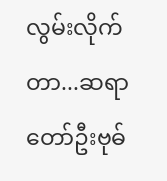လွမ်းလိုက်တာ...ဆရာတော်ဦးဗုဓ်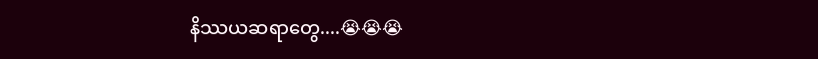နိဿယဆရာတွေ....😭😭😭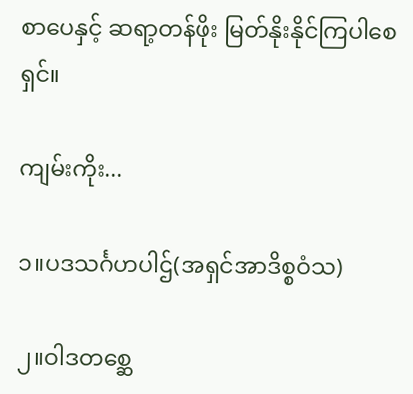စာပေနှင့် ဆရာ့တန်ဖိုး မြတ်နိုးနိုင်ကြပါစေရှင်။

ကျမ်းကိုး...

၁။ပဒသင်္ဂဟပါဌ်(အရှင်အာဒိစ္စဝံသ)

၂။ဝါဒတစ္ဆေ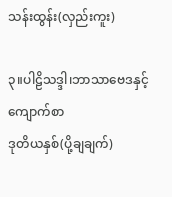သန်းထွန်း(လှည်းကူး)

၃။ပါဠိသဒ္ဒါ၊ဘာသာဗေဒနှင့် ကျောက်စာ
ဒုတိယနှစ်(ပို့ချချက်)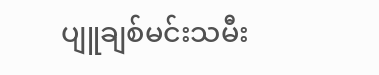ပျူချစ်မင်းသမီး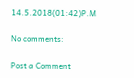14.5.2018(01:42)P.M

No comments:

Post a Comment